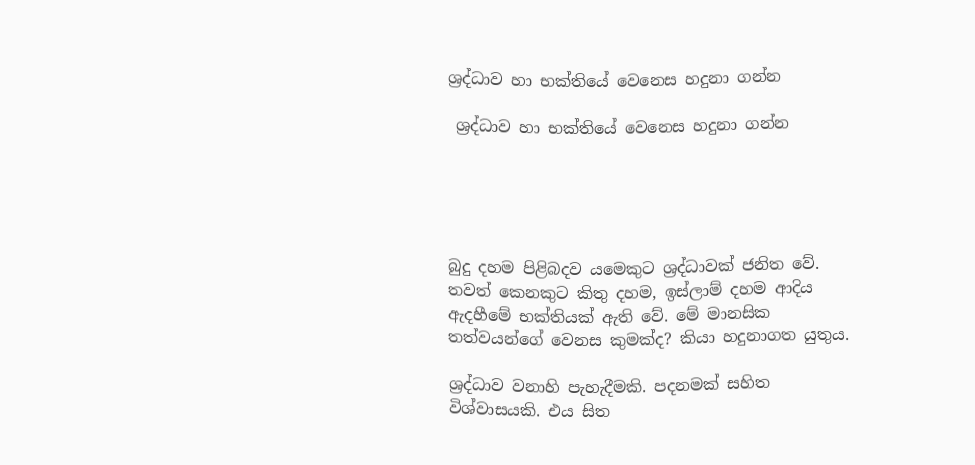ශ්‍රද්ධාව හා භක්තියේ වෙනෙස හදුනා ගන්න

 ශ්‍රද්ධාව හා භක්තියේ වෙනෙස හදුනා ගන්න





බුදු දහම පිළිබදව යමෙකුට ශ්‍රද්ධාවක් ජනිත වේ. තවත් කෙනකුට කිතු දහම, ඉස්ලාම් දහම ආදිය ඇදහීමේ භක්තියක් ඇති වේ. මේ මානසික තත්වයන්ගේ වෙනස කුමක්ද? කියා හදුනාගත යුතුය.

ශ්‍රද්ධාව වනාහි පැහැදීමකි. පදනමක් සහිත විශ්වාසයකි. එය සිත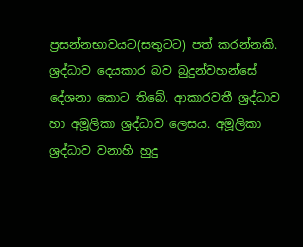ප්‍රසන්නභාවයට(සතුටට) පත් කරන්නකි. ශ්‍රද්ධාව දෙයකාර බව බුදුන්වහන්සේ දේශනා කොට තිබේ. ආකාරවතී ශ්‍රද්ධාව හා අමූලිකා ශ්‍රද්ධාව ලෙසය. අමූලිකා ශ්‍රද්ධාව වනාහි හුදු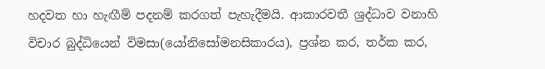හදවත හා හැඟීම් පදනම් කරගත් පැහැදීමයි. ආකාරවතී ශ්‍රද්ධාව වනාහි විචාර බුද්ධියෙන් විමසා(යෝනිසෝමනසිකාරය), ප්‍රශ්න කර, තර්ක කර,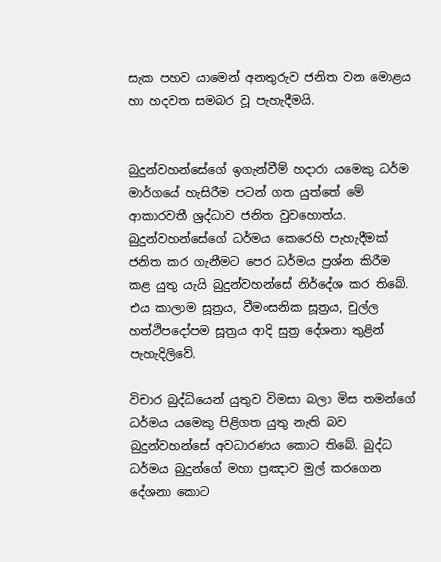සැක පහව යාමෙන් අනතුරුව ජනිත වන මොළය හා හදවත සමබර වූ පැහැදීමයි.


බුදුන්වහන්සේගේ ඉගැන්වීම් හදාරා යමෙකු ධර්ම මාර්ගයේ හැසිරීම පටන් ගත යුත්තේ මේ ආකාරවතී ශ්‍රද්ධාව ජනිත වුවහොත්ය. බුදුන්වහන්සේගේ ධර්මය කෙරෙහි පැහැදීමක් ජනිත කර ගැනීමට පෙර ධර්මය ප්‍රශ්න කිරීම කළ යුතු යැයි බුදුන්වහන්සේ නිර්දේශ කර තිබේ. එය කාලාම සූත්‍රය, වීමංසනික සූත්‍රය, චුල්ල හත්ථිපදෝපම සූත්‍රය ආදි සුත්‍ර දේශනා තුළින් පැහැදිලිවේ.

විචාර බුද්ධියෙන් යුතුව විමසා බලා මිස තමන්ගේ ධර්මය යමෙකු පිළිගත යුතු නැති බව බුදුන්වහන්සේ අවධාරණය කොට තිබේ. බුද්ධ ධර්මය බුදුන්ගේ මහා ප්‍රඤාව මුල් කරගෙන දේශනා කොට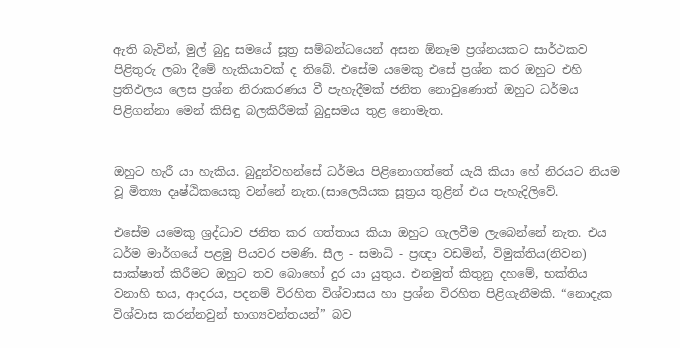ඇති බැවින්, මුල් බුදු සමයේ සූත්‍ර සම්බන්ධයෙන් අසන ඕනෑම ප්‍රශ්නයකට සාර්ථකව පිළිතුරු ලබා දීමේ හැකියාවක් ද තිබේ. එසේම යමෙකු එසේ ප්‍රශ්න කර ඔහුට එහි ප්‍රතිඵලය ලෙස ප්‍රශ්න නිරාකරණය වී පැහැදීමක් ජනිත නොවුණොත් ඔහුට ධර්මය පිළිගන්නා මෙන් කිසිඳු බලකිරීමක් බුදුසමය තුළ නොමැත.


ඔහුට හැරී යා හැකිය. බුදුන්වහන්සේ ධර්මය පිළිනොගත්තේ යැයි කියා හේ නිරයට නියම වූ මිත්‍යා දෘෂ්ඨිකයෙකු වන්නේ නැත.(සාලෙයියක සූත්‍රය තුළින් එය පැහැදිලිවේ.

එසේම යමෙකු ශ්‍රද්ධාව ජනිත කර ගත්තාය කියා ඔහුට ගැලවීම ලැබෙන්නේ නැත. එය ධර්ම මාර්ගයේ පළමු පියවර පමණි. සීල - සමාධි - ප්‍රඥා වඩමින්, විමුක්තිය(නිවන) සාක්ෂාත් කිරීමට ඔහුට තව බොහෝ දුර යා යුතුය. එනමුත් කිතුනු දහමේ, භක්තිය වනාහි භය, ආදරය, පදනම් විරහිත විශ්වාසය හා ප්‍රශ්න විරහිත පිළිගැනීමකි. “නොදැක විශ්වාස කරන්නවුන් භාග්‍යවන්තයන්” බව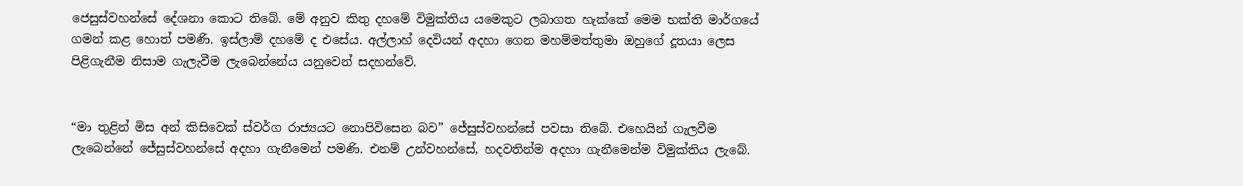ජෙසුස්වහන්සේ දේශනා කොට තිබේ. මේ අනුව කිතු දහමේ විමුක්තිය යමෙකුට ලබාගත හැක්කේ මෙම භක්ති මාර්ගයේ ගමන් කළ හොත් පමණි. ඉස්ලාම් දහමේ ද එසේය. අල්ලාහ් දෙවියන් අදහා ගෙන මහම්මත්තුමා ඔහුගේ දූතයා ලෙස පිළිගැනීම නිසාම ගැලැවීම ලැබෙන්නේය යනුවෙන් සදහන්වේ.


“මා තුළින් මිස අන් කිසිවෙක් ස්වර්ග රාජ්‍යයට නොපිවිසෙන බව” ජේසුස්වහන්සේ පවසා තිබේ. එහෙයින් ගැලවීම ලැබෙන්නේ ජේසුස්වහන්සේ අදහා ගැනීමෙන් පමණි. එනම් උන්වහන්සේ, හදවතින්ම අදහා ගැනීමෙන්ම විමුක්තිය ලැබේ.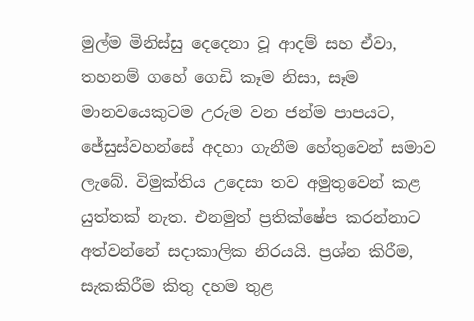මුල්ම මිනිස්සු දෙදෙනා වූ ආදම් සහ ඒවා, තහනම් ගහේ ගෙඩි කෑම නිසා, සෑම මානවයෙකුටම උරුම වන ජන්ම පාපයට, ජේසුස්වහන්සේ අදහා ගැනීම හේතුවෙන් සමාව ලැබේ. විමුක්තිය උදෙසා තව අමුතුවෙන් කළ යුත්තක් නැත. එනමුත් ප්‍රතික්ෂේප කරන්නාට අත්වන්නේ සදාකාලික නිරයයි. ප්‍රශ්න කිරීම, සැකකිරීම කිතු දහම තුළ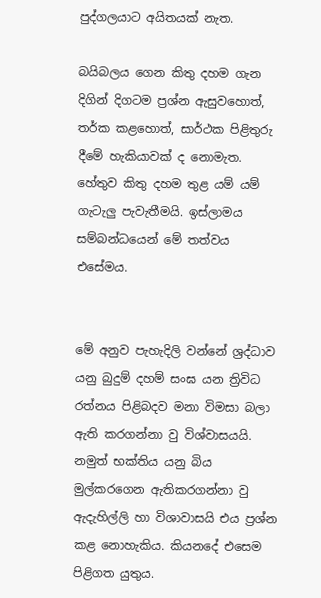පුද්ගලයාට අයිතයක් නැත.

බයිබලය ගෙන කිතු දහම ගැන දිගින් දිගටම ප්‍රශ්න ඇසුවහොත්, තර්ක කළහොත්, සාර්ථක පිළිතුරු දීමේ හැකියාවක් ද නොමැත. හේතුව කිතු දහම තුළ යම් යම් ගැටැලු පැවැතීමයි. ඉස්ලාමය සම්බන්ධයෙන් මේ තත්වය එසේමය.


මේ අනුව පැහැදිලි වන්නේ ශ්‍රද්ධාව යනු බුදුම් දහම් සංඝ යන ත්‍රිවිධ රත්නය පිළිබදව මනා විමසා බලා ඇති කරගන්නා වු විශ්වාසයයි. නමුත් භක්තිය යනු බිය මුල්කරගෙන ඇතිකරගන්නා වු ඇදැහිල්ලි හා විශාවාසයි එය ප්‍රශ්න කළ නොහැකිය. කියනදේ එසෙම පිළිගත යුතුය.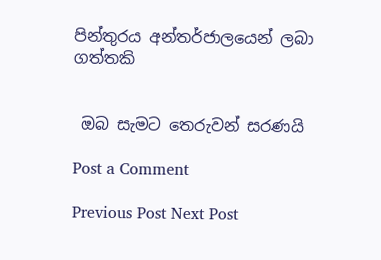පින්තුරය අන්තර්ජාලයෙන් ලබා ගත්තකි


 ඔබ සැමට තෙරුවන් සරණයි

Post a Comment

Previous Post Next Post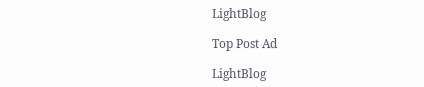LightBlog

Top Post Ad

LightBlog